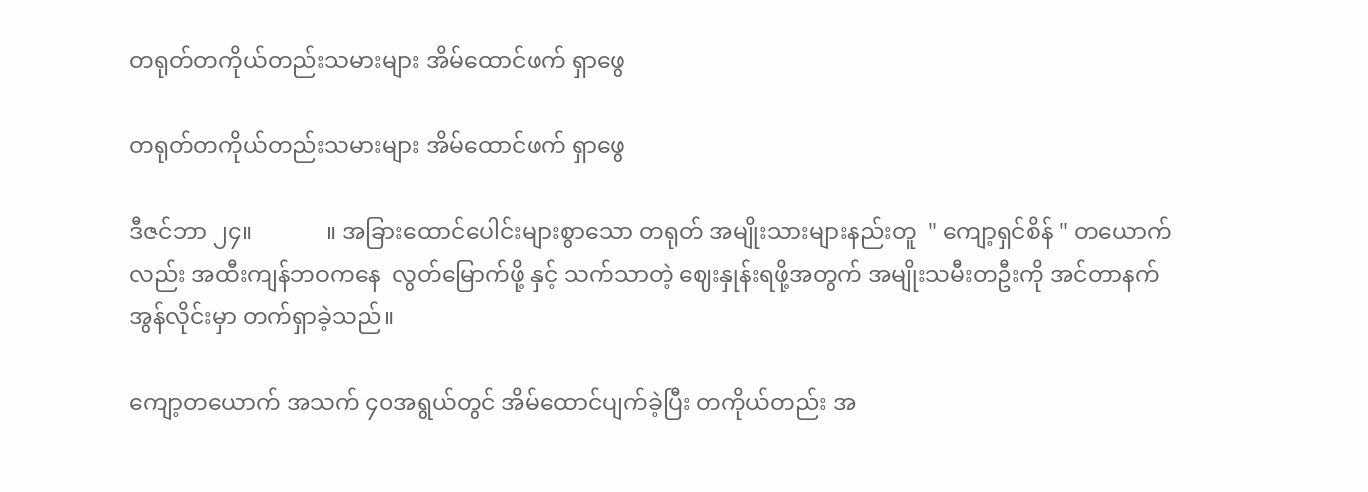တရုတ်တကိုယ်တည်းသမားများ အိမ်ထောင်ဖက် ရှာဖွေ

တရုတ်တကိုယ်တည်းသမားများ အိမ်ထောင်ဖက် ရှာဖွေ

ဒီဇင်ဘာ ၂၄။             ။ အခြားထောင်ပေါင်းများစွာသော တရုတ် အမျိုးသားများနည်းတူ  " ကျော့ရှင်စိန် " တယောက်လည်း အထီးကျန်ဘဝကနေ  လွတ်မြောက်ဖို့ နှင့် သက်သာတဲ့ ဈေးနှုန်းရဖို့အတွက် အမျိုးသမီးတဦးကို အင်တာနက် အွန်လိုင်းမှာ တက်ရှာခဲ့သည်။

ကျော့တယောက် အသက် ၄၀အရွယ်တွင် အိမ်ထောင်ပျက်ခဲ့ပြီး တကိုယ်တည်း အ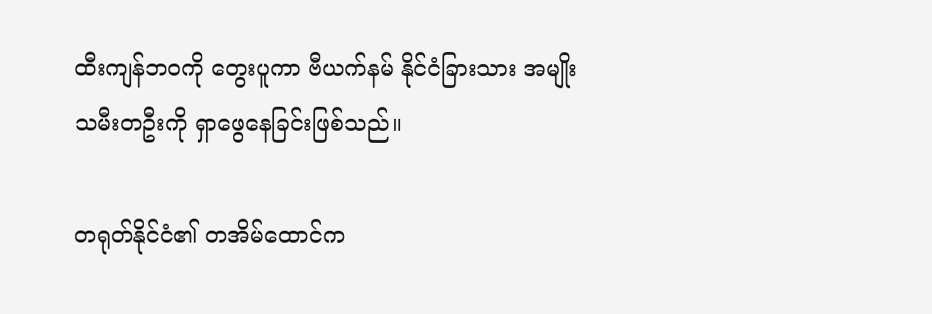ထီးကျန်ဘဝကို တွေးပူကာ ဗီယက်နမ် နိုင်ငံခြားသား အမျိုးသမီးတဦးကို ရှာဖွေနေခြင်းဖြစ်သည်။

တရုတ်နိုင်ငံ၏ တအိမ်ထောင်က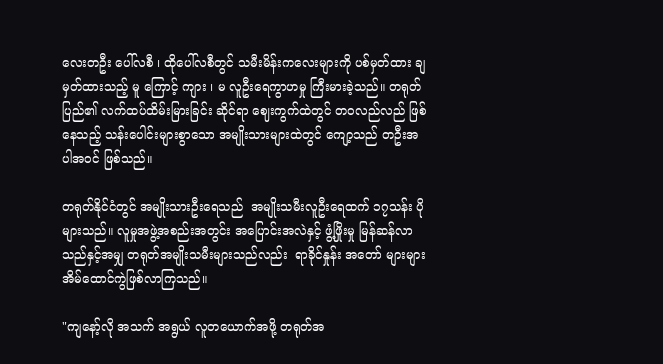လေးတဦး ပေါ်လစီ ၊ ထိုပေါ်လစီတွင် သမီးမိန်းကလေးများကို ပစ်မှတ်ထား ချမှတ်ထားသည့် မူ ကြောင့် ကျား ၊ မ လူဦးရေကွာဟမှု ကြီးမားခဲ့သည်။ တရုတ်ပြည်၏ လက်ထပ်ထိမ်းမြားခြင်း ဆိုင်ရာ ဈေးကွက်ထဲတွင် တဝလည်လည် ဖြစ်နေသည့် သန်းပေါင်းများစွာသော အမျိုးသားများထဲတွင် ကျော့သည် တဦးအပါအဝင် ဖြစ်သည်။

တရုတ်နိုင်ငံတွင် အမျိုးသားဦးရေသည်  အမျိုးသမီးလူဦးရေထက် ၁၇သန်း ပိုများသည်။ လူမှုအဖွဲ့အစည်းအတွင်း အပြောင်းအလဲနှင့် ဖွံ့ဖြိုးမှု မြန်ဆန်လာသည်နှင့်အမျှ တရုတ်အမျိုးသမီးများသည်လည်း  ရာခိုင်နှုန်း အတော် များများ အိမ်ထောင်ကွဲဖြစ်လာကြသည်။

"ကျနော့်လို အသက် အရွယ် လူတယောက်အဖို့ တရုတ်အ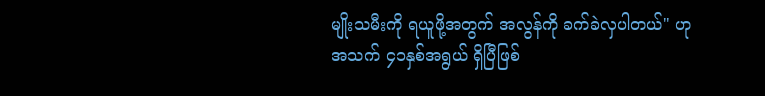မျိုးသမီးကို ရယူဖို့အတွက် အလွန်ကို ခက်ခဲလှပါတယ်" ဟု အသက် ၄၁နှစ်အရွယ် ရှိပြီဖြစ်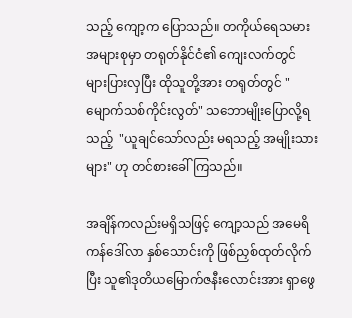သည့် ကျော့က ပြောသည်။ တကိုယ်ရေသမား အများစုမှာ တရုတ်နိုင်ငံ၏ ကျေးလက်တွင် များပြားလှပြီး ထိုသူတို့အား တရုတ်တွင် "မျောက်သစ်ကိုင်းလွတ်" သဘောမျိုးပြောလို့ရသည့်  "ယူချင်သော်လည်း မရသည့် အမျိုးသားများ" ဟု တင်စားခေါ်ကြသည်။

အချိန်ကလည်းမရှိသဖြင့် ကျော့သည် အမေရိကန်ဒေါ်လာ နှစ်သောင်းကို ဖြစ်ညှစ်ထုတ်လိုက်ပြီး သူ၏ဒုတိယမြောက်ဇနီးလောင်းအား ရှာဖွေ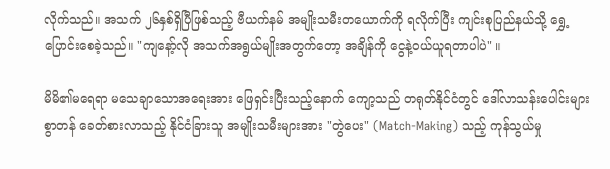လိုက်သည်။ အသက် ၂၆နှစ်ရှိပြီဖြစ်သည့် ဗီယက်နမ် အမျိုးသမီးတယောက်ကို ရလိုက်ပြီး ကျင်းစုပြည်နယ်သို့ ရွှေ့ပြောင်းစေခဲ့သည်။ "ကျနော့်လို အသက်အရွယ်မျိုးအတွက်တော့ အချိန်ကို ငွေနဲ့ဝယ်ယူရတာပါပဲ" ။

မိမိ၏မရေရာ မသေချာသောအရေးအား ဖြေရှင်းပြီးသည့်နောက် ကျော့သည် တရုတ်နိုင်ငံတွင် ဒေါ်လာသန်းပေါင်းများစွာတန် ခေတ်စားလာသည့် နိုင်ငံခြားသူ အမျိုးသမီးများအား "တွဲပေး" (Match-Making) သည့် ကုန်သွယ်မှု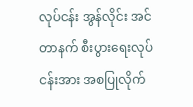လုပ်ငန်း အွန်လိုင်း အင်တာနက် စီးပွားရေးလုပ်ငန်းအား အစပြုလိုက်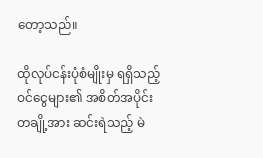တော့သည်။

ထိုလုပ်ငန်းပုံစံမျိုးမှ ရရှိသည့်ဝင်ငွေများ၏ အစိတ်အပိုင်းတချို့အား ဆင်းရဲသည့် မဲ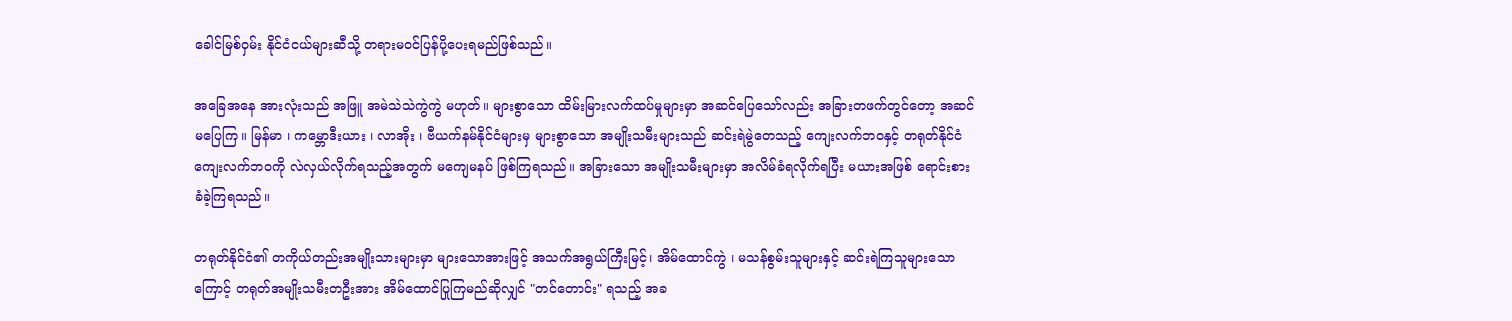ခေါင်မြစ်ဝှမ်း နိုင်ငံငယ်များဆီသို့ တရားမဝင်ပြန်ပို့ပေးရမည်ဖြစ်သည်။

အခြေအနေ အားလုံးသည် အဖြူ အမဲသဲသဲကွဲကွဲ မဟုတ်။ များစွာသော ထိမ်းမြားလက်ထပ်မှုများမှာ အဆင်ပြေသော်လည်း အခြားတဖက်တွင်တော့ အဆင်မပြေကြ။ မြန်မာ ၊ ကမ္ဘောဒီးယား ၊ လာအိုး ၊ ဗီယက်နမ်နိုင်ငံများမှ များစွာသော အမျိုးသမီးများသည် ဆင်းရဲမွဲတေသည့် ကျေးလက်ဘဝနှင့် တရုတ်နိုင်ငံ ကျေးလက်ဘဝကို လဲလှယ်လိုက်ရသည့်အတွက် မကျေမနပ် ဖြစ်ကြရသည်။ အခြားသော အမျိုးသမီးများမှာ အလိမ်ခံရလိုက်ရပြီး မယားအဖြစ် ရောင်းစားခံခဲ့ကြရသည်။

တရုတ်နိုင်ငံ၏ တကိုယ်တည်းအမျိုးသားများမှာ များသောအားဖြင့် အသက်အရွယ်ကြီးမြင့်၊ အိမ်ထောင်ကွဲ ၊ မသန်စွမ်းသူများနှင့် ဆင်းရဲကြသူများသောကြောင့် တရုတ်အမျိုးသမီးတဦးအား အိမ်ထောင်ပြုကြမည်ဆိုလျှင် "တင်တောင်း" ရသည့် အခ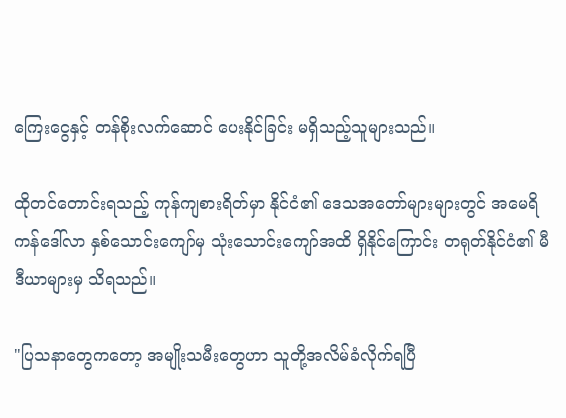ကြေးငွေနှင့် တန်စိုးလက်ဆောင် ပေးနိုင်ခြင်း မရှိသည့်သူများသည်။

ထိုတင်တောင်းရသည့် ကုန်ကျစားရိတ်မှာ နိုင်ငံ၏ ဒေသအတော်များများတွင် အမေရိကန်ဒေါ်လာ နှစ်သောင်းကျော်မှ သုံးသောင်းကျော်အထိ ရှိနိုင်ကြောင်း တရုတ်နိုင်ငံ၏ မီဒီယာများမှ သိရသည်။

"ပြသနာတွေကတော့ အမျိုးသမီးတွေဟာ သူတို့အလိမ်ခံလိုက်ရပြီ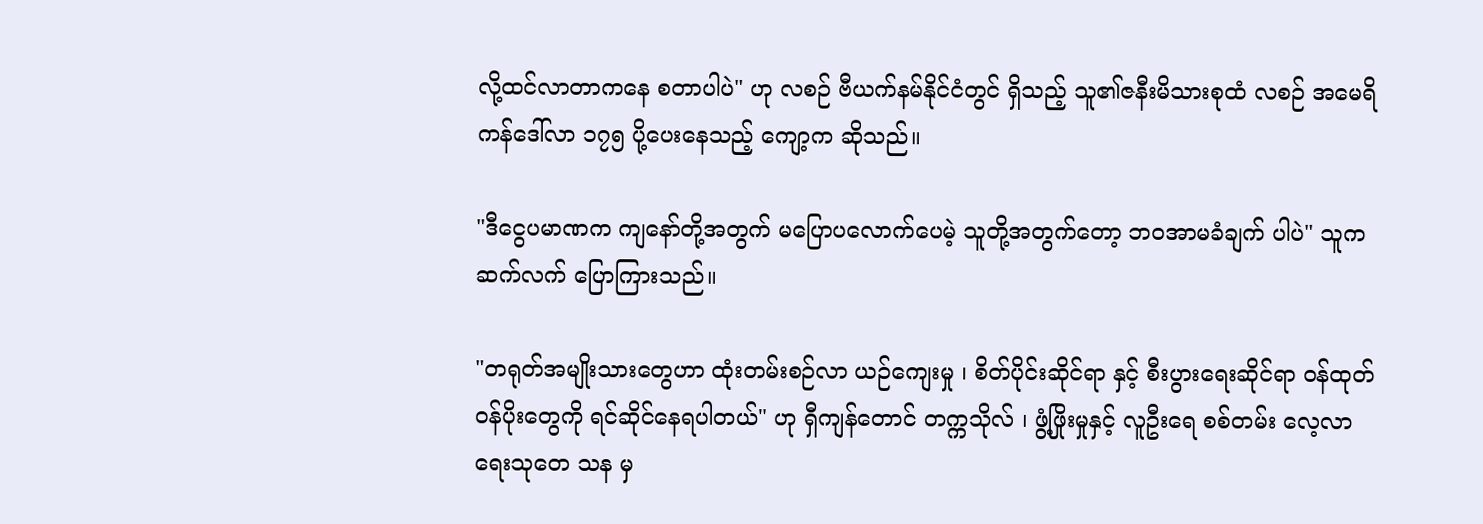လို့ထင်လာတာကနေ စတာပါပဲ" ဟု လစဉ် ဗီယက်နမ်နိုင်ငံတွင် ရှိသည့် သူ၏ဇနီးမိသားစုထံ လစဉ် အမေရိကန်ဒေါ်လာ ၁၇၅ ပို့ပေးနေသည့် ကျော့က ဆိုသည်။

"ဒီငွေပမာဏက ကျနော်တို့အတွက် မပြောပလောက်ပေမဲ့ သူတို့အတွက်တော့ ဘဝအာမခံချက် ပါပဲ" သူကဆက်လက် ပြောကြားသည်။

"တရုတ်အမျိုးသားတွေဟာ ထုံးတမ်းစဉ်လာ ယဉ်ကျေးမှု ၊ စိတ်ပိုင်းဆိုင်ရာ နှင့် စီးပွားရေးဆိုင်ရာ ဝန်ထုတ်ဝန်ပိုးတွေကို ရင်ဆိုင်နေရပါတယ်" ဟု ရှီကျန်တောင် တက္ကသိုလ် ၊ ဖွံ့ဖြိုးမှုနှင့် လူဦးရေ စစ်တမ်း လေ့လာရေးသုတေ သန မှ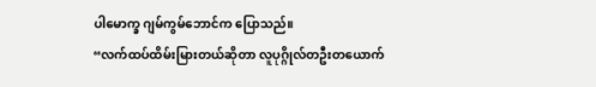ပါမောက္ခ ဂျမ်ကွမ်ဘောင်က ပြောသည်။
“လက်ထပ်ထိမ်းမြားတယ်ဆိုတာ လူပုဂ္ဂိုလ်တဦးတယောက်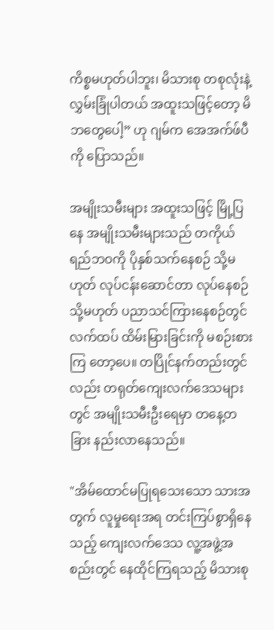ကိစ္စမဟုတ်ပါဘူး၊ မိသားစု တစုလုံးနဲ့ လွှမ်းခြုံပါတယ် အထူးသဖြင့်တော့ မိဘတွေပေါ့” ဟု ဂျမ်က အေအက်ဖ်ပီကို ပြောသည်။

အမျိုးသမီးများ အထူးသဖြင့် မြို့ပြနေ အမျိုးသမီးများသည် တကိုယ်ရည်ဘဝကို ပိုနှစ်သက်နေစဉ် သို့မဟုတ် လုပ်ငန်းဆောင်တာ လုပ်နေစဉ် သို့မဟုတ် ပညာသင်ကြားနေစဉ်တွင် လက်ထပ် ထိမ်းမြားခြင်းကို မစဉ်းစားကြ တော့ပေ။ တပြိုင်နက်တည်းတွင်လည်း တရုတ်ကျေးလက်ဒေသများတွင် အမျိုးသမီးဦးရေမှာ တနေ့တခြား နည်းလာနေသည်။

"အိမ်ထောင်မပြုရသေးသော သားအတွက် လူမှုရေးအရ တင်းကြပ်စွာရှိနေသည့် ကျေးလက်ဒေသ လူ့အဖွဲ့အစည်းတွင် နေထိုင်ကြရသည့် မိသားစု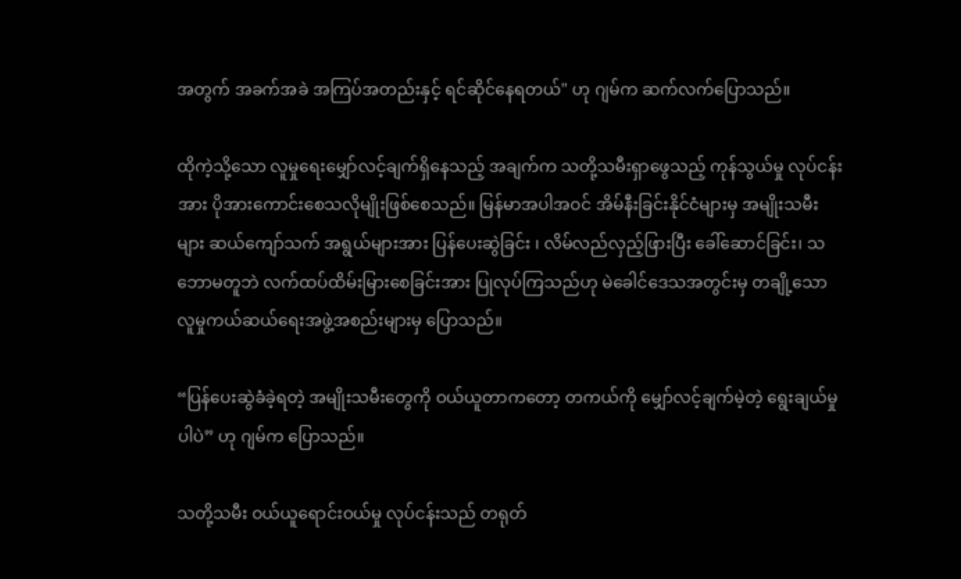အတွက် အခက်အခဲ အကြပ်အတည်းနှင့် ရင်ဆိုင်နေရတယ်" ဟု ဂျမ်က ဆက်လက်ပြောသည်။

ထိုကဲ့သို့သော လူမှုရေးမျှော်လင့်ချက်ရှိနေသည့် အချက်က သတို့သမီးရှာဖွေသည့် ကုန်သွယ်မှု လုပ်ငန်းအား ပိုအားကောင်းစေသလိုမျိုးဖြစ်စေသည်။ မြန်မာအပါအဝင် အိမ်နီးခြင်းနိုင်ငံများမှ အမျိုးသမီးများ ဆယ်ကျော်သက် အရွယ်များအား ပြန်ပေးဆွဲခြင်း ၊ လိမ်လည်လှည့်ဖြားပြီး ခေါ်ဆောင်ခြင်း၊ သဘောမတူဘဲ လက်ထပ်ထိမ်းမြားစေခြင်းအား ပြုလုပ်ကြသည်ဟု မဲခေါင်ဒေသအတွင်းမှ တချို့သော လူမှုကယ်ဆယ်ရေးအဖွဲ့အစည်းများမှ ပြောသည်။

“ပြန်ပေးဆွဲခံခဲ့ရတဲ့ အမျိုးသမီးတွေကို ဝယ်ယူတာကတော့ တကယ်ကို မျှော်လင့်ချက်မဲ့တဲ့ ရွေးချယ်မှုပါပဲ” ဟု ဂျမ်က ပြောသည်။

သတို့သမီး ဝယ်ယူရောင်းဝယ်မှု လုပ်ငန်းသည် တရုတ်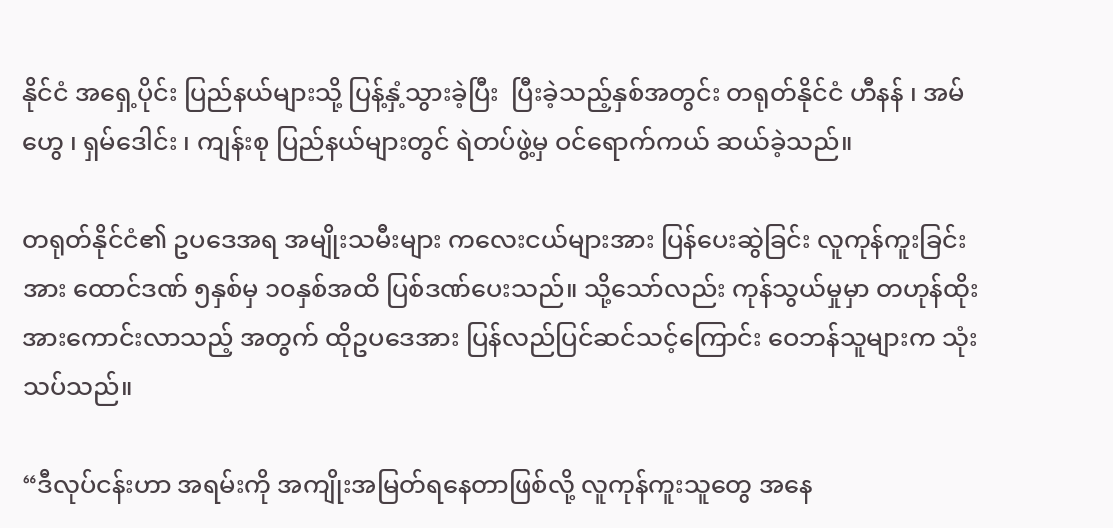နိုင်ငံ အရှေ့ပိုင်း ပြည်နယ်များသို့ ပြန့်နှံ့သွားခဲ့ပြီး  ပြီးခဲ့သည့်နှစ်အတွင်း တရုတ်နိုင်ငံ ဟီနန် ၊ အမ်ဟွေ ၊ ရှမ်ဒေါင်း ၊ ကျန်းစု ပြည်နယ်များတွင် ရဲတပ်ဖွဲ့မှ ဝင်ရောက်ကယ် ဆယ်ခဲ့သည်။

တရုတ်နိုင်ငံ၏ ဥပဒေအရ အမျိုးသမီးများ ကလေးငယ်များအား ပြန်ပေးဆွဲခြင်း လူကုန်ကူးခြင်း အား ထောင်ဒဏ် ၅နှစ်မှ ၁၀နှစ်အထိ ပြစ်ဒဏ်ပေးသည်။ သို့သော်လည်း ကုန်သွယ်မှုမှာ တဟုန်ထိုး အားကောင်းလာသည့် အတွက် ထိုဥပဒေအား ပြန်လည်ပြင်ဆင်သင့်ကြောင်း ဝေဘန်သူများက သုံးသပ်သည်။

“ဒီလုပ်ငန်းဟာ အရမ်းကို အကျိုးအမြတ်ရနေတာဖြစ်လို့ လူကုန်ကူးသူတွေ အနေ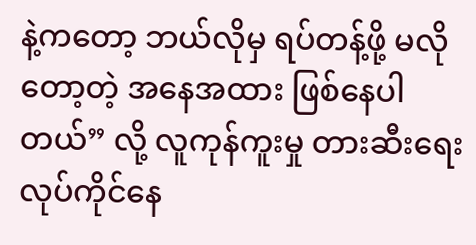နဲ့ကတော့ ဘယ်လိုမှ ရပ်တန့်ဖို့ မလိုတော့တဲ့ အနေအထား ဖြစ်နေပါတယ်” လို့ လူကုန်ကူးမှု တားဆီးရေး လုပ်ကိုင်နေ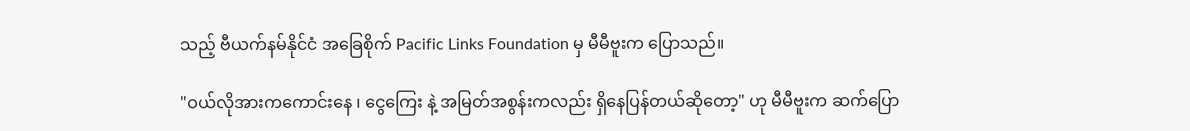သည့် ဗီယက်နမ်နိုင်ငံ အခြေစိုက် Pacific Links Foundation မှ မီမီဗူးက ပြောသည်။

"ဝယ်လိုအားကကောင်းနေ ၊ ငွေကြေး နဲ့ အမြတ်အစွန်းကလည်း ရှိနေပြန်တယ်ဆိုတော့" ဟု မီမီဗူးက ဆက်ပြော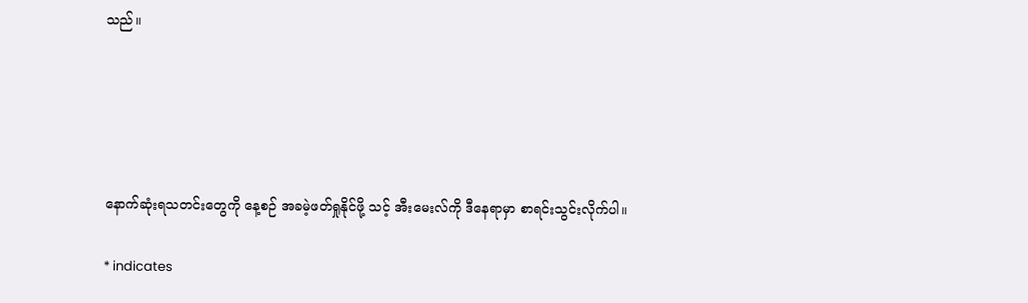သည်။





နောက်ဆုံးရသတင်းတွေကို နေ့စဉ် အခမဲ့ဖတ်ရှုနိုင်ဖို့ သင့် အီးမေးလ်ကို ဒီနေရာမှာ စာရင်းသွင်းလိုက်ပါ။

* indicates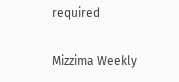required

Mizzima Weekly